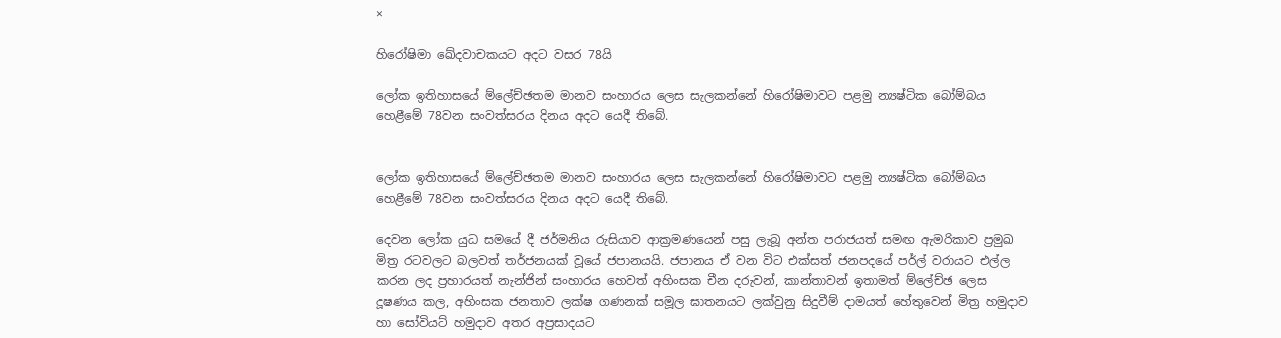×

හිරෝෂිමා ඛේදවාචකයට අදට වසර 78යි

ලෝක ඉතිහාසයේ ම්ලේච්ඡතම මානව සංහාරය ලෙස සැලකන්නේ හිරෝෂිමාවට පළමු න්‍යෂ්ටික බෝම්බය හෙළීමේ 78වන සංවත්සරය දිනය අදට යෙදී තිබේ.


ලෝක ඉතිහාසයේ ම්ලේච්ඡතම මානව සංහාරය ලෙස සැලකන්නේ හිරෝෂිමාවට පළමු න්‍යෂ්ටික බෝම්බය හෙළීමේ 78වන සංවත්සරය දිනය අදට යෙදී තිබේ.

දෙවන ලෝක යුධ සමයේ දී ජර්මනිය රුසියාව ආක්‍රමණයෙන් පසු ලැබූ අන්ත පරාජයත් සමඟ ඇමරිකාව ප්‍රමුඛ මිත්‍ර රටවලට බලවත් තර්ජනයක් වූයේ ජපානයයි. ජපානය ඒ වන විට එක්සත් ජනපදයේ පර්ල් වරායට එල්ල කරන ලද ප්‍රහාරයත් නැන්ජින් සංහාරය හෙවත් අහිංසක චීන දරුවන්, කාන්තාවන් ඉතාමත් ම්ලේච්ඡ ලෙස දූෂණය කල, අහිංසක ජනතාව ලක්ෂ ගණනක් සමූල ඝාතනයට ලක්වුනු සිදුවීම් දාමයත් හේතුවෙන් මිත්‍ර හමුදාව හා සෝවියට් හමුදාව අතර අප්‍රසාදයට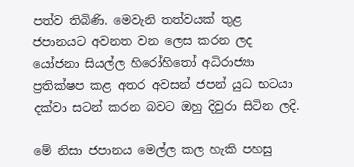පත්ව තිබිණි. මෙවැනි තත්වයක් තුළ ජපානයට අවනත වන ලෙස කරන ලද යෝජනා සියල්ල හිරෝහිතෝ අධිරාජ්‍යා ප්‍රතික්ෂප කළ අතර අවසන් ජපන් යුධ භටයා දක්වා සටන් කරන බවට ඔහු දිවුරා සිටින ලදි.

මේ නිසා ජපානය මෙල්ල කල හැකි පහසු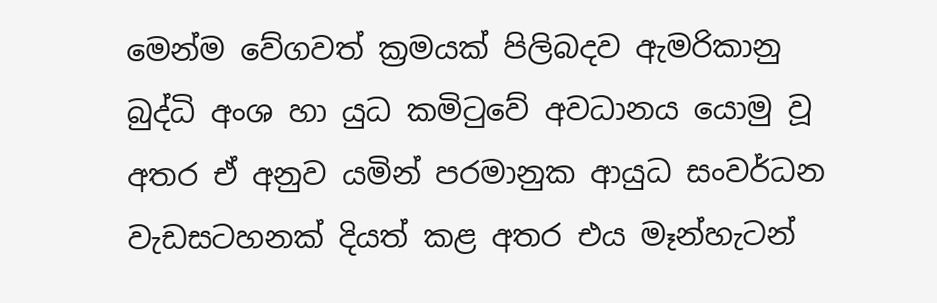මෙන්ම වේගවත් ක්‍රමයක් පිලිබදව ඇමරිකානු බුද්ධි අංශ හා යුධ කමිටුවේ අවධානය යොමු වූ අතර ඒ අනුව යමින් පරමානුක ආයුධ සංවර්ධන වැඩසටහනක් දියත් කළ අතර එය මෑන්හැටන්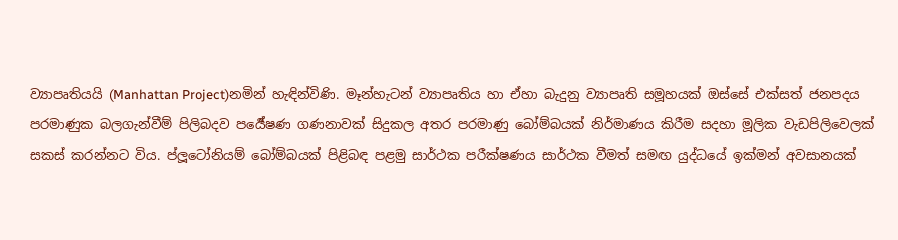ව්‍යාපෘතියයි (Manhattan Project)නමින් හැඳින්විණි. මෑන්හැටන් ව්‍යාපෘතිය හා ඒහා බැදුනු ව්‍යාපෘති සමූහයක් ඔස්සේ එක්සත් ජනපදය පරමාණුක බලගැන්වීම් පිලිබදව පර්‍යේෂණ ගණනාවක් සිදුකල අතර පරමාණු බෝම්බයක් නිර්මාණය කිරීම සදහා මූලික වැඩපිලිවෙලක් සකස් කරන්නට විය. ප්ලූටෝනියම් බෝම්බයක් පිළිබඳ පළමු සාර්ථක පරීක්ෂණය සාර්ථක වීමත් සමඟ යුද්ධයේ ඉක්මන් අවසානයක්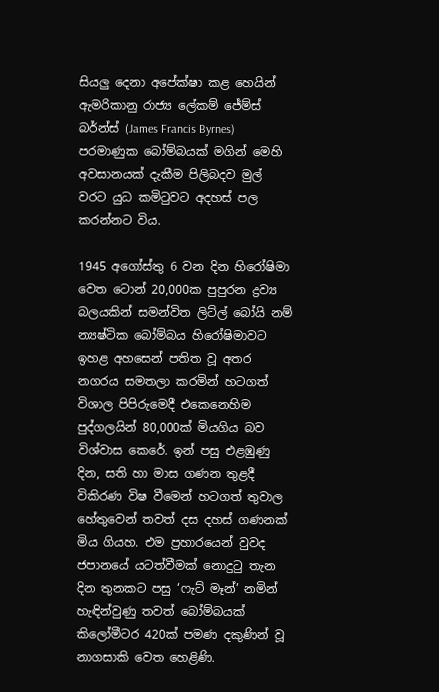සියලු දෙනා අපේක්ෂා කළ හෙයින් ඇමරිකානු රාජ්‍ය ලේකම් ජේම්ස් බර්න්ස් (James Francis Byrnes) පරමාණුක බෝම්බයක් මගින් මෙහි අවසානයක් දැකීම පිලිබදව මුල් වරට යුධ කමිටුවට අදහස් පල කරන්නට විය.

1945 අගෝස්තු 6 වන දින හිරෝෂිමා වෙත ටොන් 20,000ක පුපුරන ද්‍රව්‍ය බලයකින් සමන්විත ලිට්ල් බෝයි නම් න්‍යෂ්ටික බෝම්බය හිරෝෂිමාවට ඉහළ අහසෙන් පතිත වූ අතර නගරය සමතලා කරමින් හටගත් විශාල පිපිරුමෙදී එකෙනෙහිම පුද්ගලයින් 80,000ක් මියගිය බව විශ්වාස කෙරේ. ඉන් පසු එළඹුණු දින, සති හා මාස ගණන තුළදී විකිරණ විෂ වීමෙන් හටගත් තුවාල හේතුවෙන් තවත් දස දහස් ගණනක් මිය ගියහ. එම ප්‍රහාරයෙන් වුවද ජපානයේ යටත්වීමක් නොදුටු තැන දින තුනකට පසු ‘ෆැට් මෑන්’ නමින් හැඳින්වුණු තවත් බෝම්බයක් කිලෝමීටර 420ක් පමණ දකුණින් වූ නාගසාකි වෙත හෙළිණි.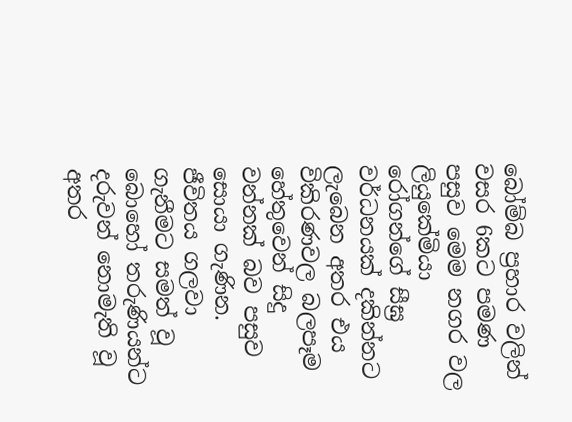බෝම්බ ප්‍රහාර වලින් වසර 6කට පමණ පසුව මෙම නගර වල ලියුකේමියා රෝගන්ගේ සීඝ්‍ර වර්ධනයක් දකින්නට ලැබෙන අතර එය විකිරණවල බලපෑම හේතුවෙන් සිදු වන්නක් බව පසුව සොයා ගැණින. ජීවිතය ගලවා ගැනීමට සමත් වූ බොහෝ තරුණියන්ට දරුවන් නොමැති වූ අතර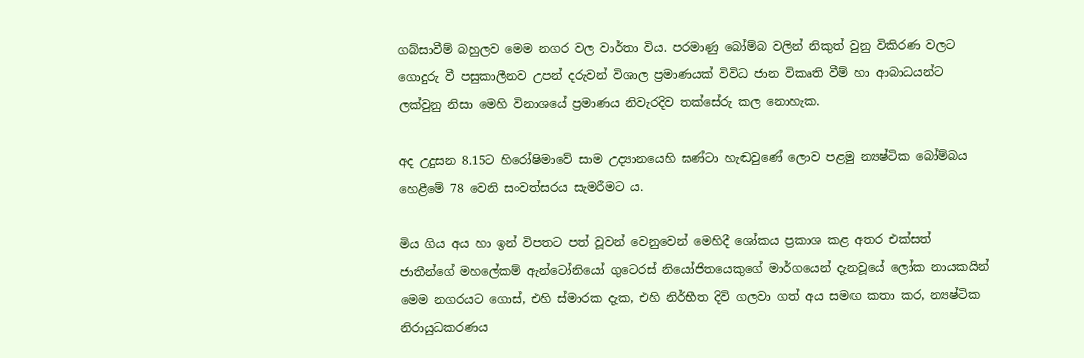ගබ්සාවීම් බහුලව මෙම නගර වල වාර්තා විය. පරමාණු බෝම්බ වලින් නිකුත් වුනු විකිරණ වලට ගොදුරු වී පසුකාලීනව උපන් දරුවන් විශාල ප්‍රමාණයක් විවිධ ජාන විකෘති වීම් හා ආබාධයන්ට ලක්වුනු නිසා මෙහි විනාශයේ ප්‍රමාණය නිවැරදිව තක්සේරු කල නොහැක.

අද උදුසන 8.15ට හිරෝෂිමාවේ සාම උද්‍යානයෙහි ඝණ්ටා හැඬවුණේ ලොව පළමු න්‍යෂ්ටික බෝම්බය හෙළීමේ 78 වෙනි සංවත්සරය සැමරීමට ය.

මිය ගිය අය හා ඉන් විපතට පත් වූවන් වෙනුවෙන් මෙහිදී ශෝකය ප්‍රකාශ කළ අතර එක්සත් ජාතීන්ගේ මහලේකම් ඇන්ටෝනියෝ ගුටෙරස් නියෝජිතයෙකුගේ මාර්ගයෙන් දැනවූයේ ලෝක නායකයින් මෙම නගරයට ගොස්, එහි ස්මාරක දැක, එහි නිර්භීත දිවි ගලවා ගත් අය සමඟ කතා කර, න්‍යෂ්ටික නිරායුධකරණය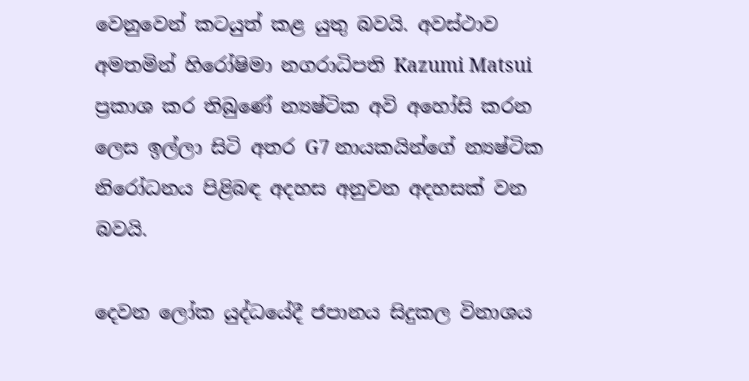වෙනුවෙන් කටයුත් කළ යුතු බවයි. අවස්ථාව අමතමින් හිරෝෂිමා නගරාධිපති Kazumi Matsui ප්‍රකාශ කර තිබුණේ න්‍යෂ්ටික අවි අහෝසි කරන ලෙස ඉල්ලා සිටි අතර G7 නායකයින්ගේ න්‍යෂ්ටික නිරෝධනය පිළිබඳ අදහස අනුවන අදහසක් වන බවයි.

දෙවන ලෝක යුද්ධයේදී ජපානය සිදුකල විනාශය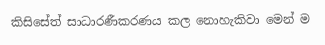කිසිසේත් සාධාරණීකරණය කල නොහැකිවා මෙන් ම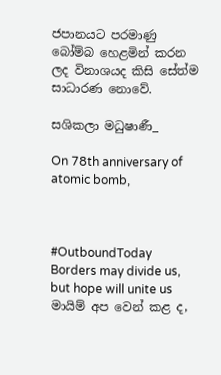ජපානයට පරමාණු බෝම්බ හෙළමින් කරන ලද විනාශයද කිසි සේත්ම සාධාරණ නොවේ.

සශිකලා මධුෂාණී_

On 78th anniversary of atomic bomb,



#OutboundToday
Borders may divide us, but hope will unite us
මායිම් අප වෙන් කළ ද,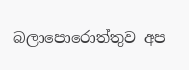බලාපොරොත්තුව අප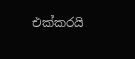එක්කරයි